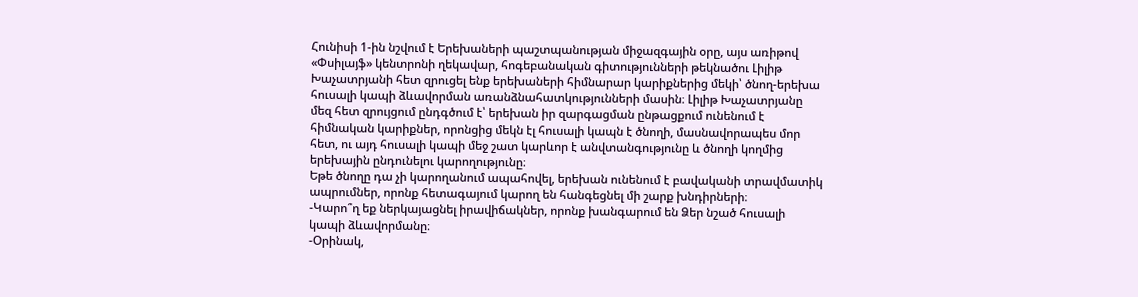Հունիսի 1-ին նշվում է Երեխաների պաշտպանության միջազգային օրը, այս առիթով «Փսիլայֆ» կենտրոնի ղեկավար, հոգեբանական գիտությունների թեկնածու Լիլիթ Խաչատրյանի հետ զրուցել ենք երեխաների հիմնարար կարիքներից մեկի՝ ծնող-երեխա հուսալի կապի ձևավորման առանձնահատկությունների մասին։ Լիլիթ Խաչատրյանը մեզ հետ զրույցում ընդգծում է՝ երեխան իր զարգացման ընթացքում ունենում է հիմնական կարիքներ, որոնցից մեկն էլ հուսալի կապն է ծնողի, մասնավորապես մոր հետ, ու այդ հուսալի կապի մեջ շատ կարևոր է անվտանգությունը և ծնողի կողմից երեխային ընդունելու կարողությունը։
Եթե ծնողը դա չի կարողանում ապահովել, երեխան ունենում է բավականի տրավմատիկ ապրումներ, որոնք հետագայում կարող են հանգեցնել մի շարք խնդիրների։
-Կարո՞ղ եք ներկայացնել իրավիճակներ, որոնք խանգարում են Ձեր նշած հուսալի կապի ձևավորմանը։
-Օրինակ,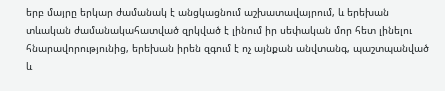երբ մայրը երկար ժամանակ է անցկացնում աշխատավայրում, և երեխան տևական ժամանակահատված զրկված է լինում իր սեփական մոր հետ լինելու հնարավորությունից, երեխան իրեն զգում է ոչ այնքան անվտանգ, պաշտպանված և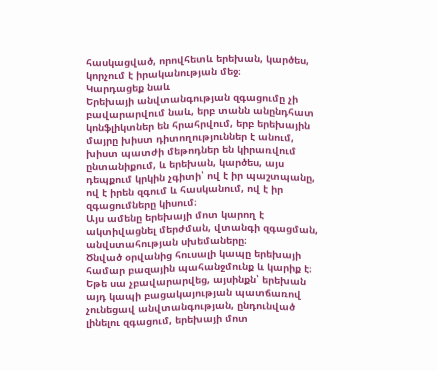հասկացված, որովհետև երեխան, կարծես, կորչում է իրականության մեջ։
Կարդացեք նաև
Երեխայի անվտանգության զգացումը չի բավարարվում նաև, երբ տանն անընդհատ կոնֆլիկտներ են հրահրվում, երբ երեխային մայրը խիստ դիտողություններ է անում, խիստ պատժի մեթոդներ են կիրառվում ընտանիքում, և երեխան, կարծես, այս դեպքում կրկին չգիտի՝ ով է իր պաշտպանը, ով է իրեն զգում և հասկանում, ով է իր զգացումները կիսում։
Այս ամենը երեխայի մոտ կարող է ակտիվացնել մերժման, վտանգի զգացման, անվստահության սխեմաները։
Ծնված օրվանից հուսալի կապը երեխայի համար բազային պահանջմունք և կարիք է։ Եթե սա չբավարարվեց, այսինքն՝ երեխան այդ կապի բացակայության պատճառով չունեցավ անվտանգության, ընդունված լինելու զգացում, երեխայի մոտ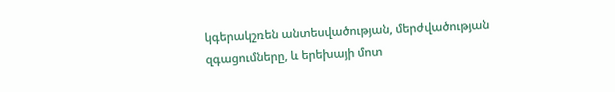կգերակշռեն անտեսվածության, մերժվածության զգացումները, և երեխայի մոտ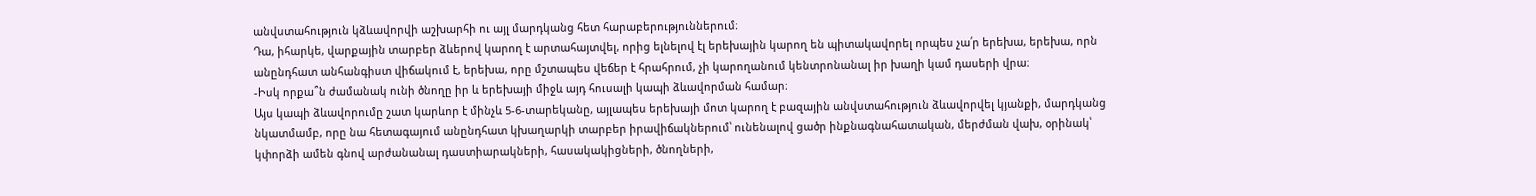անվստահություն կձևավորվի աշխարհի ու այլ մարդկանց հետ հարաբերություններում։
Դա, իհարկե, վարքային տարբեր ձևերով կարող է արտահայտվել, որից ելնելով էլ երեխային կարող են պիտակավորել որպես չա՛ր երեխա, երեխա, որն անընդհատ անհանգիստ վիճակում է, երեխա, որը մշտապես վեճեր է հրահրում, չի կարողանում կենտրոնանալ իր խաղի կամ դասերի վրա։
-Իսկ որքա՞ն ժամանակ ունի ծնողը իր և երեխայի միջև այդ հուսալի կապի ձևավորման համար։
Այս կապի ձևավորումը շատ կարևոր է մինչև 5-6-տարեկանը, այլապես երեխայի մոտ կարող է բազային անվստահություն ձևավորվել կյանքի, մարդկանց նկատմամբ, որը նա հետագայում անընդհատ կխաղարկի տարբեր իրավիճակներում՝ ունենալով ցածր ինքնագնահատական, մերժման վախ, օրինակ՝ կփորձի ամեն գնով արժանանալ դաստիարակների, հասակակիցների, ծնողների,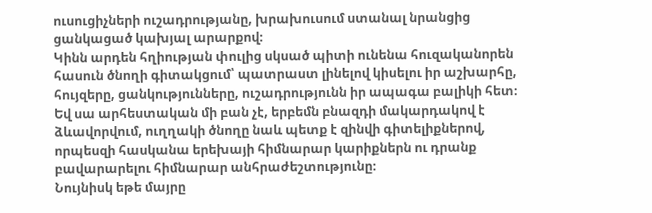ուսուցիչների ուշադրությանը, խրախուսում ստանալ նրանցից ցանկացած կախյալ արարքով։
Կինն արդեն հղիության փուլից սկսած պիտի ունենա հուզականորեն հասուն ծնողի գիտակցում՝ պատրաստ լինելով կիսելու իր աշխարհը, հույզերը, ցանկությունները, ուշադրությունն իր ապագա բալիկի հետ։
Եվ սա արհեստական մի բան չէ, երբեմն բնազդի մակարդակով է ձևավորվում, ուղղակի ծնողը նաև պետք է զինվի գիտելիքներով, որպեսզի հասկանա երեխայի հիմնարար կարիքներն ու դրանք բավարարելու հիմնարար անհրաժեշտությունը։
Նույնիսկ եթե մայրը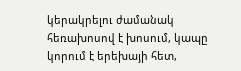կերակրելու ժամանակ հեռախոսով է խոսում, կապը կորում է երեխայի հետ,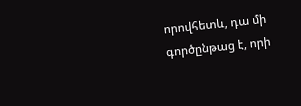որովհետև, դա մի գործընթաց է, որի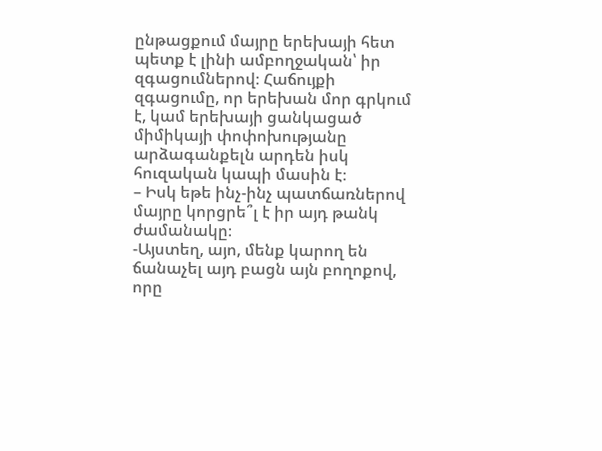ընթացքում մայրը երեխայի հետ պետք է լինի ամբողջական՝ իր զգացումներով։ Հաճույքի զգացումը, որ երեխան մոր գրկում է, կամ երեխայի ցանկացած միմիկայի փոփոխությանը արձագանքելն արդեն իսկ հուզական կապի մասին է։
– Իսկ եթե ինչ-ինչ պատճառներով մայրը կորցրե՞լ է իր այդ թանկ ժամանակը։
-Այստեղ, այո, մենք կարող են ճանաչել այդ բացն այն բողոքով, որը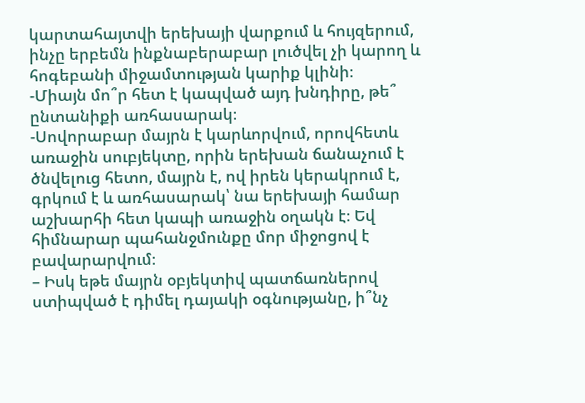կարտահայտվի երեխայի վարքում և հույզերում, ինչը երբեմն ինքնաբերաբար լուծվել չի կարող և հոգեբանի միջամտության կարիք կլինի։
-Միայն մո՞ր հետ է կապված այդ խնդիրը, թե՞ ընտանիքի առհասարակ։
-Սովորաբար մայրն է կարևորվում, որովհետև առաջին սուբյեկտը, որին երեխան ճանաչում է ծնվելուց հետո, մայրն է, ով իրեն կերակրում է, գրկում է և առհասարակ՝ նա երեխայի համար աշխարհի հետ կապի առաջին օղակն է։ Եվ հիմնարար պահանջմունքը մոր միջոցով է բավարարվում։
– Իսկ եթե մայրն օբյեկտիվ պատճառներով ստիպված է դիմել դայակի օգնությանը, ի՞նչ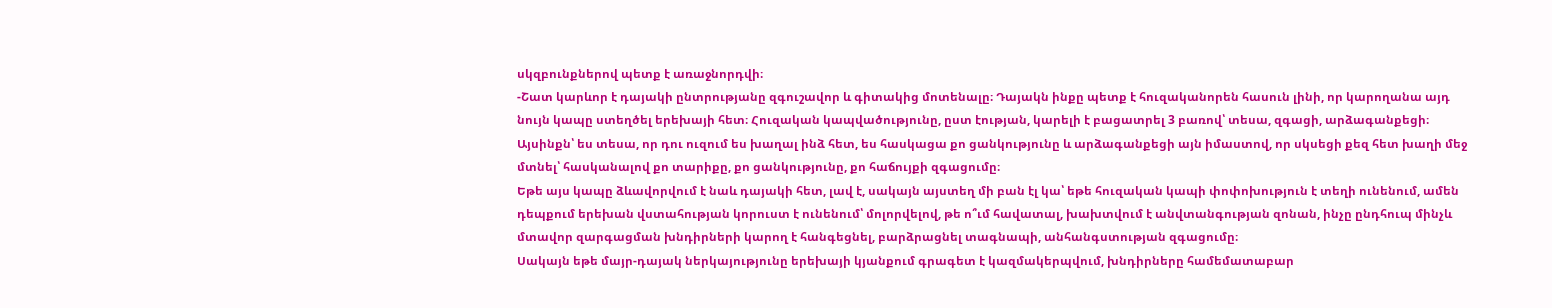սկզբունքներով պետք է առաջնորդվի։
-Շատ կարևոր է դայակի ընտրությանը զգուշավոր և գիտակից մոտենալը։ Դայակն ինքը պետք է հուզականորեն հասուն լինի, որ կարողանա այդ նույն կապը ստեղծել երեխայի հետ։ Հուզական կապվածությունը, ըստ էության, կարելի է բացատրել 3 բառով՝ տեսա, զգացի, արձագանքեցի։ Այսինքն՝ ես տեսա, որ դու ուզում ես խաղալ ինձ հետ, ես հասկացա քո ցանկությունը և արձագանքեցի այն իմաստով, որ սկսեցի քեզ հետ խաղի մեջ մտնել՝ հասկանալով քո տարիքը, քո ցանկությունը, քո հաճույքի զգացումը։
Եթե այս կապը ձևավորվում է նաև դայակի հետ, լավ է, սակայն այստեղ մի բան էլ կա՝ եթե հուզական կապի փոփոխություն է տեղի ունենում, ամեն դեպքում երեխան վստահության կորուստ է ունենում՝ մոլորվելով, թե ո՞ւմ հավատալ, խախտվում է անվտանգության զոնան, ինչը ընդհուպ մինչև մտավոր զարգացման խնդիրների կարող է հանգեցնել, բարձրացնել տագնապի, անհանգստության զգացումը։
Սակայն եթե մայր-դայակ ներկայությունը երեխայի կյանքում գրագետ է կազմակերպվում, խնդիրները համեմատաբար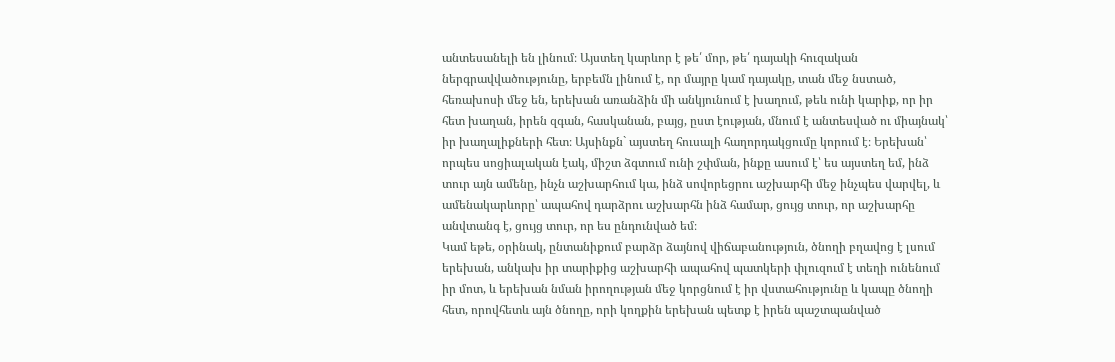անտեսանելի են լինում։ Այստեղ կարևոր է թե՛ մոր, թե՛ դայակի հուզական ներգրավվածությունը, երբեմն լինում է, որ մայրը կամ դայակը, տան մեջ նստած, հեռախոսի մեջ են, երեխան առանձին մի անկյունում է խաղում, թեև ունի կարիք, որ իր հետ խաղան, իրեն զգան, հասկանան, բայց, ըստ էության, մնում է անտեսված ու միայնակ՝ իր խաղալիքների հետ։ Այսինքն` այստեղ հուսալի հաղորդակցումը կորում է։ Երեխան՝ որպես սոցիալական էակ, միշտ ձգտում ունի շփման, ինքը ասում է՝ ես այստեղ եմ, ինձ տուր այն ամենը, ինչն աշխարհում կա, ինձ սովորեցրու աշխարհի մեջ ինչպես վարվել, և ամենակարևորը՝ ապահով դարձրու աշխարհն ինձ համար, ցույց տուր, որ աշխարհը անվտանգ է, ցույց տուր, որ ես ընդունված եմ։
Կամ եթե, օրինակ, ընտանիքում բարձր ձայնով վիճաբանություն, ծնողի բղավոց է լսում երեխան, անկախ իր տարիքից աշխարհի ապահով պատկերի փլուզում է տեղի ունենում իր մոտ, և երեխան նման իրողության մեջ կորցնում է իր վստահությունը և կապը ծնողի հետ, որովհետև այն ծնողը, որի կողքին երեխան պետք է իրեն պաշտպանված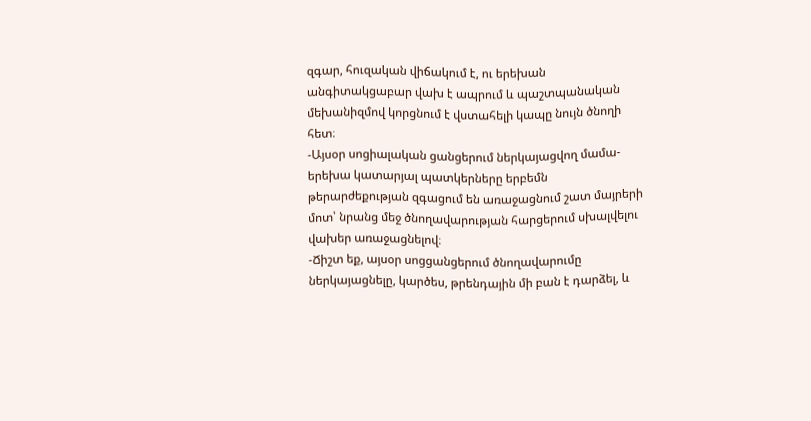զգար, հուզական վիճակում է, ու երեխան անգիտակցաբար վախ է ապրում և պաշտպանական մեխանիզմով կորցնում է վստահելի կապը նույն ծնողի հետ։
-Այսօր սոցիալական ցանցերում ներկայացվող մամա-երեխա կատարյալ պատկերները երբեմն թերարժեքության զգացում են առաջացնում շատ մայրերի մոտ՝ նրանց մեջ ծնողավարության հարցերում սխալվելու վախեր առաջացնելով։
-Ճիշտ եք, այսօր սոցցանցերում ծնողավարումը ներկայացնելը, կարծես, թրենդային մի բան է դարձել, և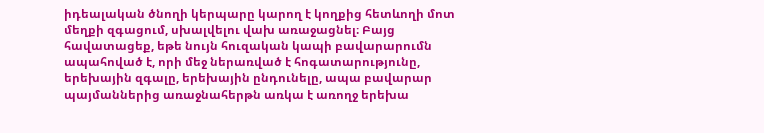իդեալական ծնողի կերպարը կարող է կողքից հետևողի մոտ մեղքի զգացում, սխալվելու վախ առաջացնել։ Բայց հավատացեք, եթե նույն հուզական կապի բավարարումն ապահոված է, որի մեջ ներառված է հոգատարությունը, երեխային զգալը, երեխային ընդունելը, ապա բավարար պայմաններից առաջնահերթն առկա է առողջ երեխա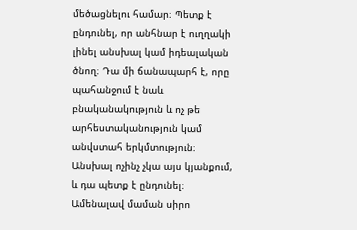մեծացնելու համար։ Պետք է ընդունել, որ անհնար է ուղղակի լինել անսխալ կամ իդեալական ծնող։ Դա մի ճանապարհ է, որը պահանջում է նաև բնականակություն և ոչ թե արհեստականություն կամ անվստահ երկմտություն։ Անսխալ ոչինչ չկա այս կյանքում, և դա պետք է ընդունել։ Ամենալավ մաման սիրո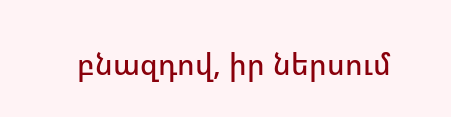բնազդով, իր ներսում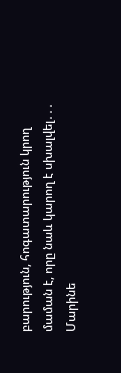բարություն, հոգատարություն կրող մաման է, որը նաև կարող է սխալվել․․․
Մարինե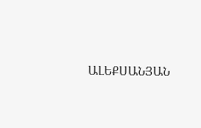ԱԼԵՔՍԱՆՅԱՆ